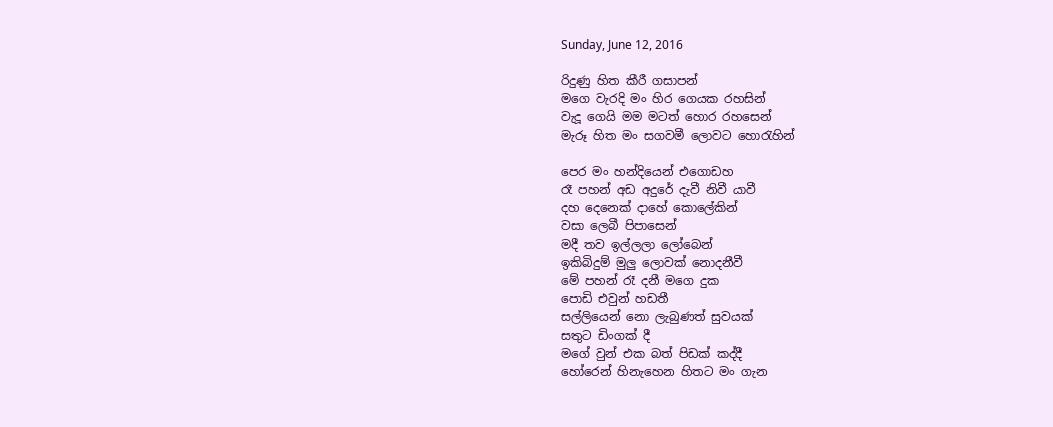Sunday, June 12, 2016

රිදුණු හිත කීරී ගසාපන්
මගෙ වැරදි මං හිර ගෙයක රහසින්
වැදූ ගෙයි මම මටත් හොර රහසෙන්
මැරූ හිත මං සගවමී ලොවට හොරැහින්

පෙර මං හන්දියෙන් එගොඩහ
රෑ පහන් අඩ අදුරේ දැවී නිවී යාවී
දහ දෙනෙක් දාහේ කොලේකින්
වසා ලෙබී පිපාසෙන්
මදී තව ඉල්ලලා ලෝබෙන්
ඉකිබිදුම් මුලු ලොවක් නොදනීවී
මේ පහන් රෑ දනී මගෙ දුක
පොඩි එවුන් හඩතී
සල්ලියෙන් නො ලැබුණත් සුවයක්
සතුට ඩිංගක් දී
මගේ වුන් එක බත් පිඩක් කද්දී
හෝරෙන් හිනැහෙන හිතට මං ගැන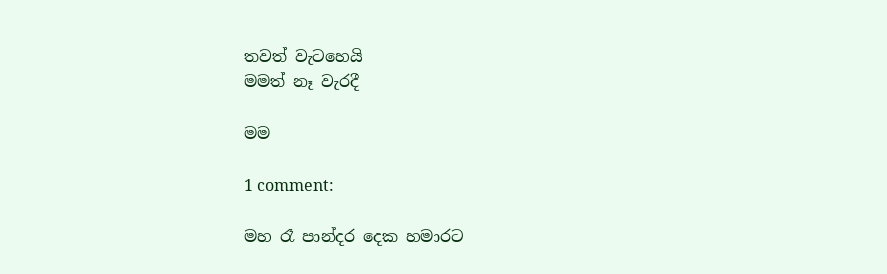තවත් වැටහෙයි
මමත් නෑ වැරදී

මම

1 comment:

මහ රෑ පාන්දර දෙක හමාරට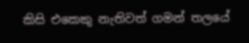කිසි එකෙකු නැතිවත් ගමන් තලයේ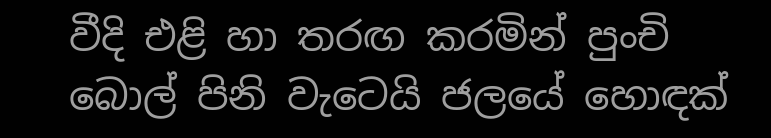වීදි එළි හා තරඟ කරමින් පුංචි බොල් පිනි වැටෙයි ජලයේ හොඳක්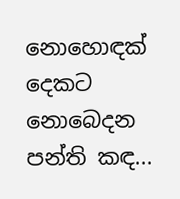නොහොඳක් දෙකට නොබෙදන පන්ති කඳ...